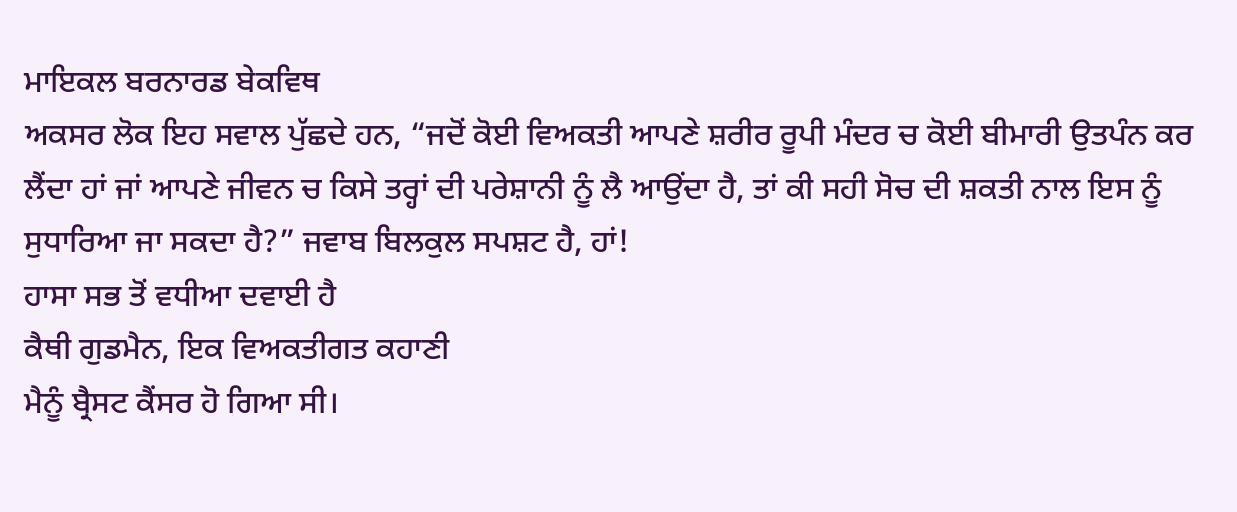ਮਾਇਕਲ ਬਰਨਾਰਡ ਬੇਕਵਿਥ
ਅਕਸਰ ਲੋਕ ਇਹ ਸਵਾਲ ਪੁੱਛਦੇ ਹਨ, “ਜਦੋਂ ਕੋਈ ਵਿਅਕਤੀ ਆਪਣੇ ਸ਼ਰੀਰ ਰੂਪੀ ਮੰਦਰ ਚ ਕੋਈ ਬੀਮਾਰੀ ਉਤਪੰਨ ਕਰ ਲੈਂਦਾ ਹਾਂ ਜਾਂ ਆਪਣੇ ਜੀਵਨ ਚ ਕਿਸੇ ਤਰ੍ਹਾਂ ਦੀ ਪਰੇਸ਼ਾਨੀ ਨੂੰ ਲੈ ਆਉਂਦਾ ਹੈ, ਤਾਂ ਕੀ ਸਹੀ ਸੋਚ ਦੀ ਸ਼ਕਤੀ ਨਾਲ ਇਸ ਨੂੰ ਸੁਧਾਰਿਆ ਜਾ ਸਕਦਾ ਹੈ?” ਜਵਾਬ ਬਿਲਕੁਲ ਸਪਸ਼ਟ ਹੈ, ਹਾਂ!
ਹਾਸਾ ਸਭ ਤੋਂ ਵਧੀਆ ਦਵਾਈ ਹੈ
ਕੈਥੀ ਗੁਡਮੈਨ, ਇਕ ਵਿਅਕਤੀਗਤ ਕਹਾਣੀ
ਮੈਨੂੰ ਬ੍ਰੈਸਟ ਕੈਂਸਰ ਹੋ ਗਿਆ ਸੀ।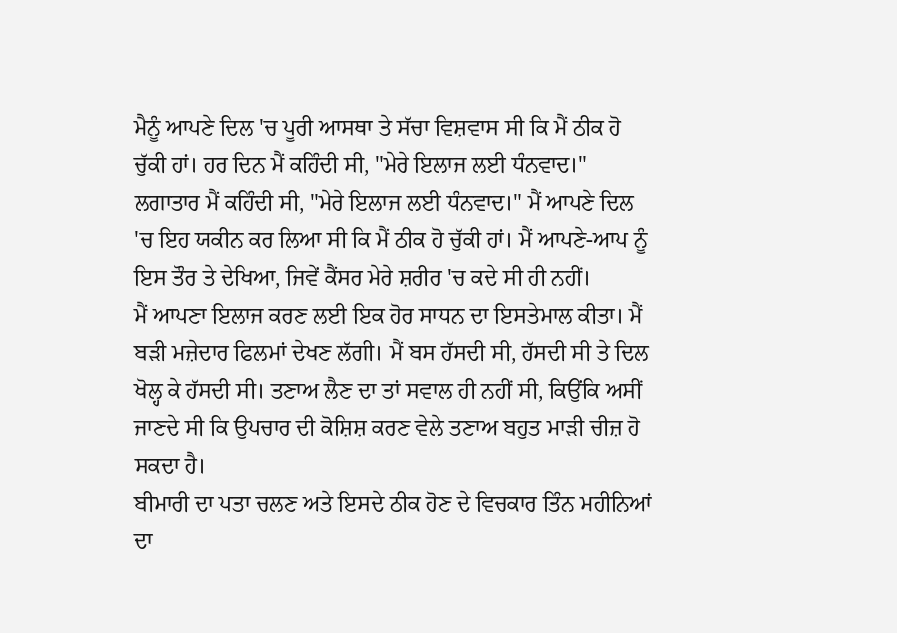ਮੈਨੂੰ ਆਪਣੇ ਦਿਲ 'ਚ ਪੂਰੀ ਆਸਥਾ ਤੇ ਸੱਚਾ ਵਿਸ਼ਵਾਸ ਸੀ ਕਿ ਮੈਂ ਠੀਕ ਹੋ ਚੁੱਕੀ ਹਾਂ। ਹਰ ਦਿਨ ਮੈਂ ਕਹਿੰਦੀ ਸੀ, "ਮੇਰੇ ਇਲਾਜ ਲਈ ਧੰਨਵਾਦ।" ਲਗਾਤਾਰ ਮੈਂ ਕਹਿੰਦੀ ਸੀ, "ਮੇਰੇ ਇਲਾਜ ਲਈ ਧੰਨਵਾਦ।" ਮੈਂ ਆਪਣੇ ਦਿਲ 'ਚ ਇਹ ਯਕੀਨ ਕਰ ਲਿਆ ਸੀ ਕਿ ਮੈਂ ਠੀਕ ਹੋ ਚੁੱਕੀ ਹਾਂ। ਮੈਂ ਆਪਣੇ-ਆਪ ਨੂੰ ਇਸ ਤੌਰ ਤੇ ਦੇਖਿਆ, ਜਿਵੇਂ ਕੈਂਸਰ ਮੇਰੇ ਸ਼ਰੀਰ 'ਚ ਕਦੇ ਸੀ ਹੀ ਨਹੀਂ।
ਮੈਂ ਆਪਣਾ ਇਲਾਜ ਕਰਣ ਲਈ ਇਕ ਹੋਰ ਸਾਧਨ ਦਾ ਇਸਤੇਮਾਲ ਕੀਤਾ। ਮੈਂ ਬੜੀ ਮਜ਼ੇਦਾਰ ਫਿਲਮਾਂ ਦੇਖਣ ਲੱਗੀ। ਮੈਂ ਬਸ ਹੱਸਦੀ ਸੀ, ਹੱਸਦੀ ਸੀ ਤੇ ਦਿਲ ਖੋਲ੍ਹ ਕੇ ਹੱਸਦੀ ਸੀ। ਤਣਾਅ ਲੈਣ ਦਾ ਤਾਂ ਸਵਾਲ ਹੀ ਨਹੀਂ ਸੀ, ਕਿਉਂਕਿ ਅਸੀਂ ਜਾਣਦੇ ਸੀ ਕਿ ਉਪਚਾਰ ਦੀ ਕੋਸ਼ਿਸ਼ ਕਰਣ ਵੇਲੇ ਤਣਾਅ ਬਹੁਤ ਮਾੜੀ ਚੀਜ਼ ਹੋ ਸਕਦਾ ਹੈ।
ਬੀਮਾਰੀ ਦਾ ਪਤਾ ਚਲਣ ਅਤੇ ਇਸਦੇ ਠੀਕ ਹੋਣ ਦੇ ਵਿਚਕਾਰ ਤਿੰਨ ਮਹੀਨਿਆਂ ਦਾ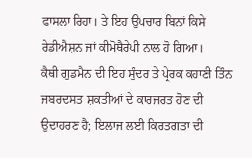ਫਾਸਲਾ ਰਿਹਾ। ਤੇ ਇਹ ਉਪਚਾਰ ਬਿਨਾਂ ਕਿਸੇ ਰੇਡੀਐਸ਼ਨ ਜਾਂ ਕੀਮੋਥੈਰੇਪੀ ਨਾਲ ਹੋ ਗਿਆ।
ਕੈਥੀ ਗੁਡਮੈਨ ਦੀ ਇਹ ਸੁੰਦਰ ਤੇ ਪ੍ਰੇਰਕ ਕਹਾਣੀ ਤਿੰਨ ਜਬਰਦਸਤ ਸ਼ਕਤੀਆਂ ਦੇ ਕਾਰਜਰਤ ਹੋਣ ਦੀ ਉਦਾਹਰਣ ਹੈ; ਇਲਾਜ ਲਈ ਕਿਰਤਗਤਾ ਦੀ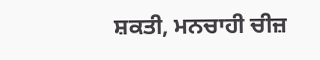ਸ਼ਕਤੀ, ਮਨਚਾਹੀ ਚੀਜ਼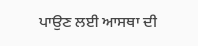ਪਾਉਣ ਲਈ ਆਸਥਾ ਦੀ